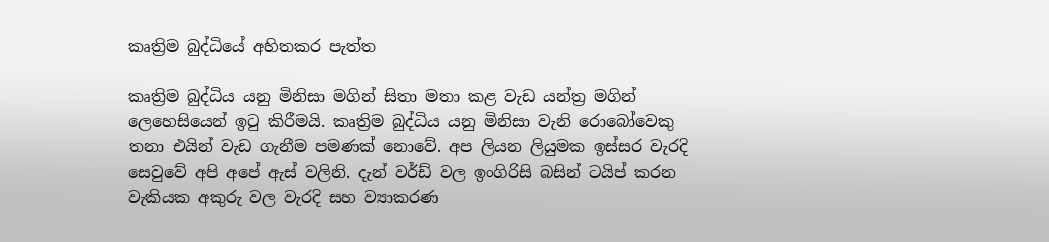කෘත්‍රිම බුද්ධියේ අහිතකර පැත්ත

කෘත්‍රිම බුද්ධිය යනු මිනිසා මගින් සිතා මතා කළ වැඩ යන්ත්‍ර මගින් ලෙහෙසියෙන් ඉටු කිරීමයි. කෘත්‍රිම බුද්ධිය යනු මිනිසා වැනි රොබෝවෙකු තනා එයින් වැඩ ගැනීම පමණක් නොවේ. අප ලියන ලියුමක ඉස්සර වැරදි සෙවුවේ අපි අපේ ඇස් වලිනි. දැන් වර්ඩ් වල ඉංගිරිසි බසින් ටයිප් කරන වැකියක අකුරු වල වැරදි සහ ව්‍යාකරණ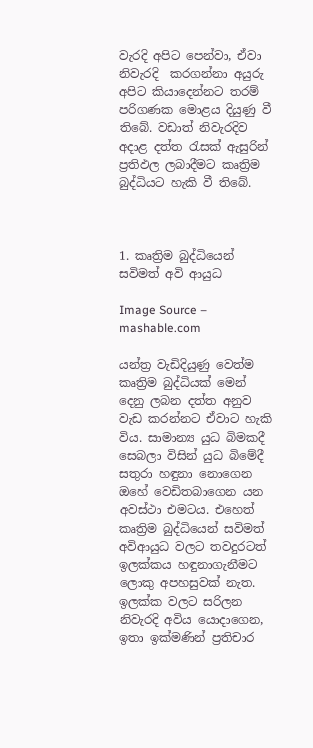වැරදි අපිට පෙන්වා, ඒවා නිවැරදි  කරගන්නා අයුරු අපිට කියාදෙන්නට තරම් පරිගණක මොළය දියුණු වී තිබේ. වඩාත් නිවැරදිව අදාළ දත්ත රැසක් ඇසුරින් ප්‍රතිඵල ලබාදීමට කෘත්‍රිම බුද්ධියට හැකි වී තිබේ.



1. කෘත්‍රිම බුද්ධියෙන් සවිමත් අවි ආයුධ

Image Source – mashable.com

යන්ත්‍ර වැඩිදියුණු වෙත්ම කෘත්‍රිම බුද්ධියක් මෙන් දෙනු ලබන දත්ත අනුව වැඩ කරන්නට ඒවාට හැකි විය. සාමාන්‍ය යුධ බිමකදී සෙබලා විසින් යුධ බිමේදී සතුරා හඳුනා නොගෙන ඔහේ වෙඩිතබාගෙන යන අවස්ථා එමටය. එහෙත් කෘත්‍රිම බුද්ධියෙන් සවිමත් අවිආයුධ වලට තවදුරටත් ඉලක්කය හඳුනාගැනීමට ලොකු අපහසුවක් නැත. ඉලක්ක වලට සරිලන නිවැරදි අවිය යොදාගෙන, ඉතා ඉක්මණින් ප්‍රතිචාර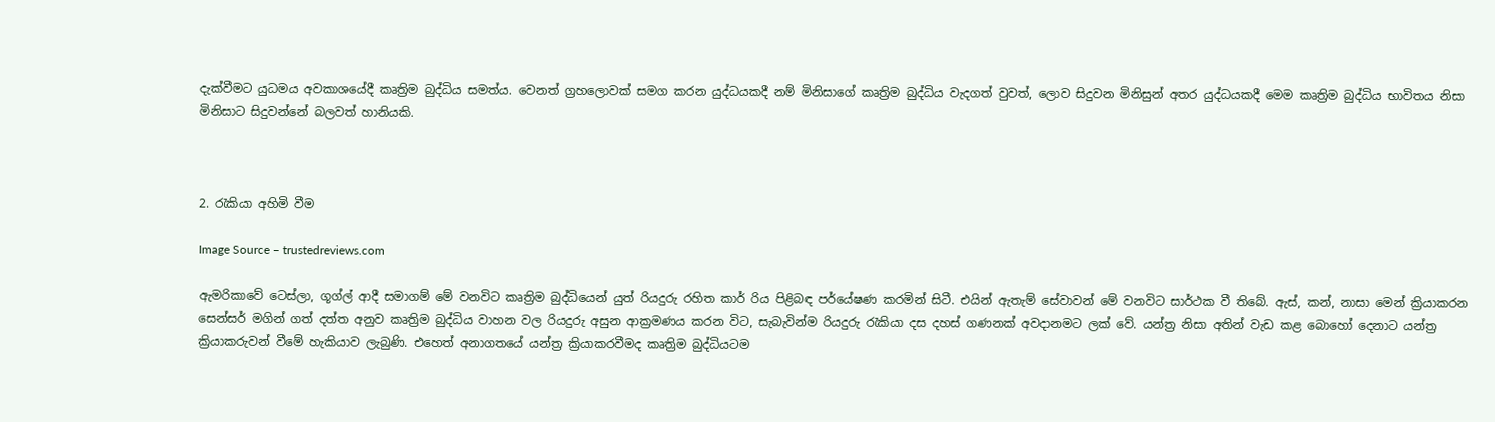දැක්වීමට යුධමය අවකාශයේදී කෘත්‍රිම බුද්ධිය සමත්ය. වෙනත් ග්‍රහලොවක් සමග කරන යුද්ධයකදී නම් මිනිසාගේ කෘත්‍රිම බුද්ධිය වැදගත් වුවත්, ලොව සිදුවන මිනිසුන් අතර යුද්ධයකදී මෙම කෘත්‍රිම බුද්ධිය භාවිතය නිසා මිනිසාට සිදුවන්නේ බලවත් හානියකි.



2. රැකියා අහිමි වීම

Image Source – trustedreviews.com

ඇමරිකාවේ ටෙස්ලා, ගූග්ල් ආදී සමාගම් මේ වනවිට කෘත්‍රිම බුද්ධියෙන් යුත් රියදුරු රහිත කාර් රිය පිළිබඳ පර්යේෂණ කරමින් සිටී. එයින් ඇතැම් සේවාවන් මේ වනවිට සාර්ථක වී තිබේ. ඇස්, කන්, නාසා මෙන් ක්‍රියාකරන සෙන්සර් මගින් ගත් දත්ත අනුව කෘත්‍රිම බුද්ධිය වාහන වල රියදුරු අසුන ආක්‍රමණය කරන විට, සැබැවින්ම රියදුරු රැකියා දස දහස් ගණනක් අවදානමට ලක් වේ. යන්ත්‍ර නිසා අතින් වැඩ කළ බොහෝ දෙනාට යන්ත්‍ර ක්‍රියාකරුවන් වීමේ හැකියාව ලැබුණි. එහෙත් අනාගතයේ යන්ත්‍ර ක්‍රියාකරවීමද කෘත්‍රිම බුද්ධියටම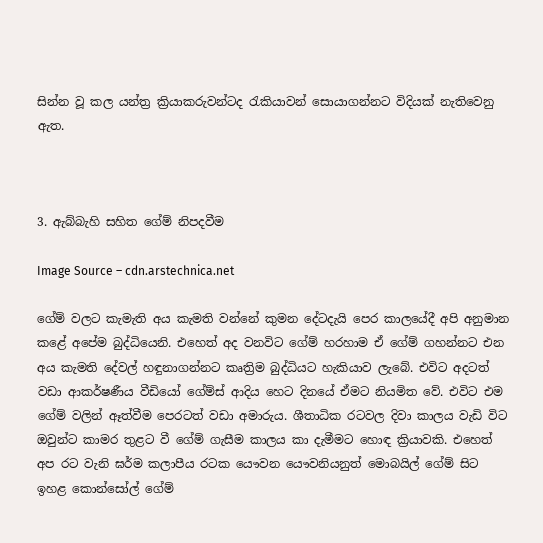සින්න වූ කල යන්ත්‍ර ක්‍රියාකරුවන්ටද රැකියාවන් සොයාගන්නට විදියක් නැතිවෙනු ඇත.



3. ඇබ්බැහි සහිත ගේම් නිපදවීම

Image Source – cdn.arstechnica.net

ගේම් වලට කැමැති අය කැමති වන්නේ කුමන දේටදැයි පෙර කාලයේදී අපි අනුමාන කළේ අපේම බුද්ධියෙනි. එහෙත් අද වනවිට ගේම් හරහාම ඒ ගේම් ගහන්නට එන අය කැමති දේවල් හඳුනාගන්නට කෘත්‍රිම බුද්ධියට හැකියාව ලැබේ. එවිට අදටත් වඩා ආකර්ෂණීය වීඩියෝ ගේම්ස් ආදිය හෙට දිනයේ ඒමට නියමිත වේ. එවිට එම ගේම් වලින් ඈත්වීම පෙරටත් වඩා අමාරුය. ශීතාධික රටවල දිවා කාලය වැඩි විට ඔවුන්ට කාමර තුළට වී ගේම් ගැසීම කාලය කා දැමීමට හොඳ ක්‍රියාවකි. එහෙත් අප රට වැනි ඝර්ම කලාපීය රටක යෞවන යෞවනියනුත් මොබයිල් ගේම් සිට ඉහළ කොන්සෝල් ගේම්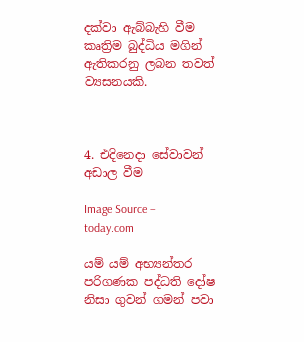දක්වා ඇබ්බැහි වීම කෘත්‍රිම බුද්ධිය මගින් ඇතිකරනු ලබන තවත් ව්‍යසනයකි.



4. එදිනෙදා සේවාවන් අඩාල වීම

Image Source – today.com

යම් යම් අභ්‍යන්තර පරිගණක පද්ධති දෝෂ නිසා ගුවන් ගමන් පවා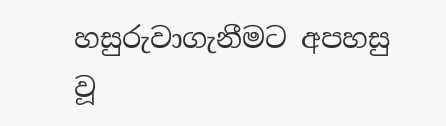හසුරුවාගැනීමට අපහසු වූ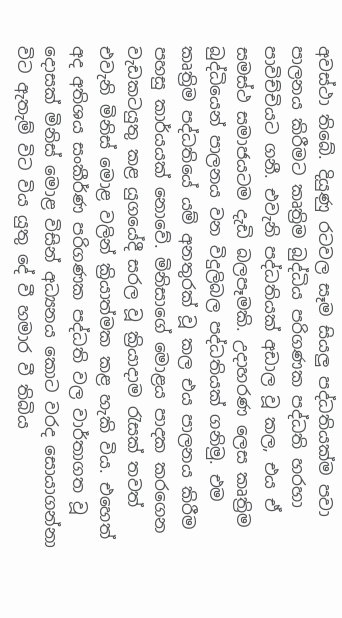අවස්ථා තිබේ. දියුණු රටවල සෑම සියලු පද්ධතියක්ම පවා පාලනය කිරීමට කෘත්‍රිම බුද්ධිය පරිගණක පද්ධති හරහා පාවිච්චියට ගනී. එවැනි පද්ධතියක් අඩාල වූ කල, එය ඒ සමස්ථ සමාජයටම දැඩි බලපෑමකි. උදාහරණ ලෙස කෘත්‍රිම බුද්ධියෙන් පාලනය වන විදුලිබල පද්ධතියක් ගනිමු. එම කෘත්‍රිම පද්ධතියේ යම් අනතුරක් වූ කල එය පාලනය කිරීම පහසු කාර්යයක් නොවේ. මිනිසාගේ මොළය පාදක කරගෙන වැඩකටයුතු කළ යුගයේදී සරල වූ ක්‍රියාදාම රැසක් තවත් එවැනි මිනිස් මොළ වලින් ක්‍රියාත්මක කළ හැකි විය. එහෙත් අද අතිශය සංකීර්ණ පරිගණක පද්ධති වල වාර්තාගත වූ දොසක් මිනිස් මොළ විසින් අධ්‍යනය කොට වරද සොයාගන්නා විට ඇතැම් විට විය යුතු දේ වී හමාර වී තිබිය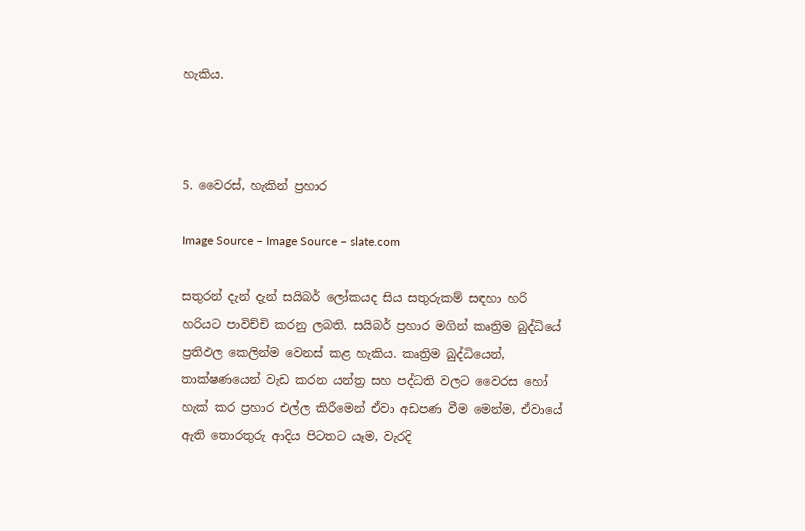හැකිය.



5. වෛරස්, හැකින් ප්‍රහාර

Image Source – Image Source – slate.com

සතුරන් දැන් දැන් සයිබර් ලෝකයද සිය සතුරුකම් සඳහා හරි හරියට පාවිච්චි කරනු ලබති. සයිබර් ප්‍රහාර මගින් කෘත්‍රිම බුද්ධියේ ප්‍රතිඵල කෙලින්ම වෙනස් කළ හැකිය. කෘත්‍රිම බුද්ධියෙන්, තාක්ෂණයෙන් වැඩ කරන යන්ත්‍ර සහ පද්ධති වලට වෛරස හෝ හැක් කර ප්‍රහාර එල්ල කිරීමෙන් ඒවා අඩපණ වීම මෙන්ම, ඒවායේ ඇති තොරතුරු ආදිය පිටතට යෑම, වැරදි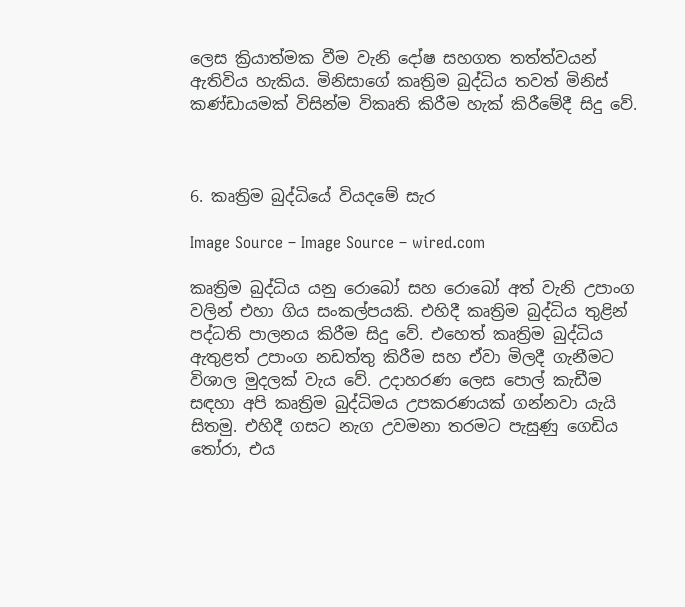ලෙස ක්‍රියාත්මක වීම වැනි දෝෂ සහගත තත්ත්වයන් ඇතිවිය හැකිය. මිනිසාගේ කෘත්‍රිම බුද්ධිය තවත් මිනිස් කණ්ඩායමක් විසින්ම විකෘති කිරීම හැක් කිරීමේදී සිදු වේ.



6. කෘත්‍රිම බුද්ධියේ වියදමේ සැර

Image Source – Image Source – wired.com

කෘත්‍රිම බුද්ධිය යනු රොබෝ සහ රොබෝ අත් වැනි උපාංග වලින් එහා ගිය සංකල්පයකි. එහිදී කෘත්‍රිම බුද්ධිය තුළින් පද්ධති පාලනය කිරීම සිදු වේ. එහෙත් කෘත්‍රිම බුද්ධිය ඇතුළත් උපාංග නඩත්තු කිරීම සහ ඒවා මිලදී ගැනීමට විශාල මුදලක් වැය වේ. උදාහරණ ලෙස පොල් කැඩීම සඳහා අපි කෘත්‍රිම බුද්ධිමය උපකරණයක් ගන්නවා යැයි සිතමු. එහිදී ගසට නැග උවමනා තරමට පැසුණු ගෙඩිය තෝරා, එය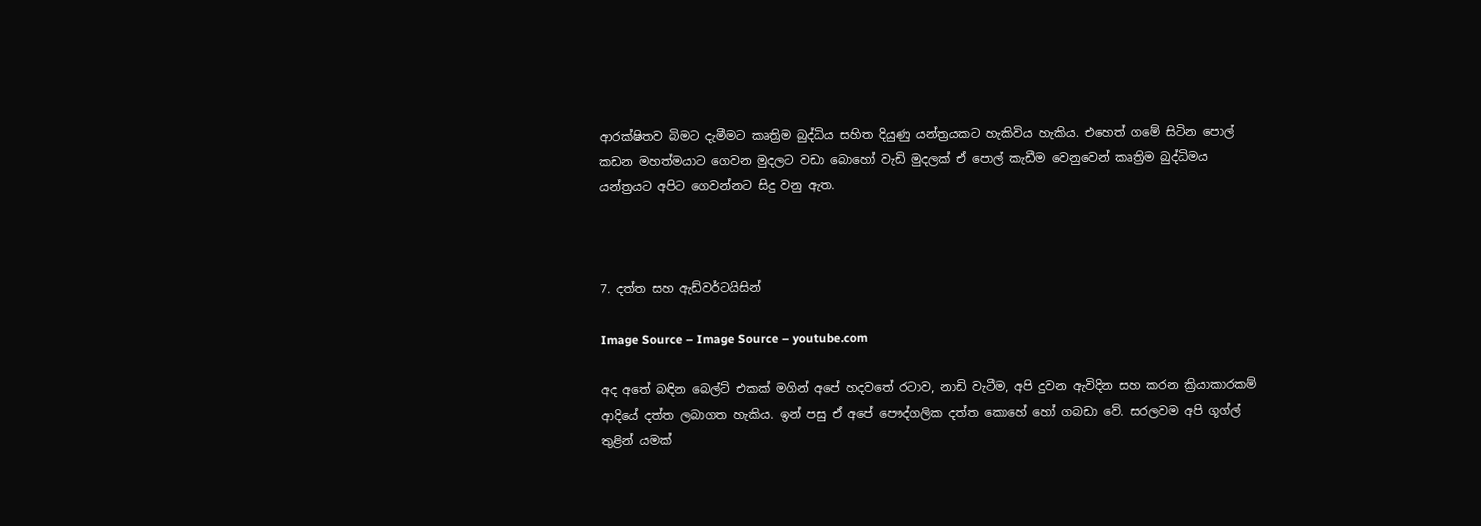ආරක්ෂිතව බිමට දැමීමට කෘත්‍රිම බුද්ධිය සහිත දියුණු යන්ත්‍රයකට හැකිවිය හැකිය. එහෙත් ගමේ සිටින පොල් කඩන මහත්මයාට ගෙවන මුදලට වඩා බොහෝ වැඩි මුදලක් ඒ පොල් කැඩීම වෙනුවෙන් කෘත්‍රිම බුද්ධිමය යන්ත්‍රයට අපිට ගෙවන්නට සිදු වනු ඇත.



7. දත්ත සහ ඇඩ්වර්ටයිසින්

Image Source – Image Source – youtube.com

අද අතේ බඳින බෙල්ට් එකක් මගින් අපේ හදවතේ රටාව, නාඩි වැටීම, අපි දුවන ඇවිදින සහ කරන ක්‍රියාකාරකම් ආදියේ දත්ත ලබාගත හැකිය. ඉන් පසු ඒ අපේ පෞද්ගලික දත්ත කොහේ හෝ ගබඩා වේ. සරලවම අපි ගූග්ල් තුළින් යමක්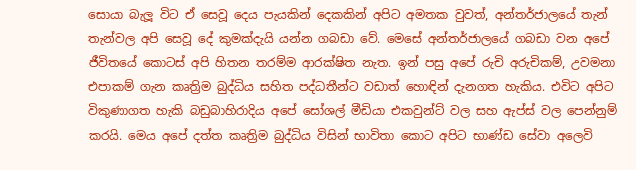සොයා බැලූ විට ඒ සෙවූ දෙය පැයකින් දෙකකින් අපිට අමතක වුවත්, අන්තර්ජාලයේ තැන් තැන්වල අපි සෙවූ දේ කුමක්දැයි යන්න ගබඩා වේ. මෙසේ අන්තර්ජාලයේ ගබඩා වන අපේ ජීවිතයේ කොටස් අපි හිතන තරම්ම ආරක්ෂිත නැත. ඉන් පසු අපේ රුචි අරුචිකම්, උවමනා එපාකම් ගැන කෘත්‍රිම බුද්ධිය සහිත පද්ධතීන්ට වඩාත් හොඳින් දැනගත හැකිය. එවිට අපිට විකුණාගත හැකි බඩුබාහිරාදිය අපේ සෝශල් මීඩියා එකවුන්ට් වල සහ ඇප්ස් වල පෙන්නුම් කරයි. මෙය අපේ දත්ත කෘත්‍රිම බුද්ධිය විසින් භාවිතා කොට අපිට භාණ්ඩ සේවා අලෙවි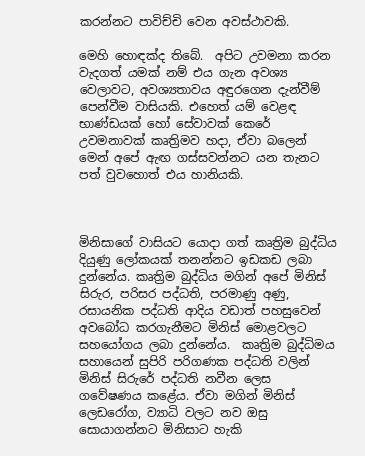කරන්නට පාවිච්චි වෙන අවස්ථාවකි.

මෙහි හොඳක්ද තිබේ.  අපිට උවමනා කරන වැදගත් යමක් නම් එය ගැන අවශ්‍ය වෙලාවට, අවශ්‍යතාවය අඳුරගෙන දැන්වීම් පෙන්වීම වාසියකි. එහෙත් යම් වෙළඳ භාණ්ඩයක් හෝ සේවාවක් කෙරේ උවමනාවක් කෘත්‍රිමව හදා, ඒවා බලෙන් මෙන් අපේ ඇඟ ගස්සවන්නට යන තැනට පත් වුවහොත් එය හානියකි.



මිනිසාගේ වාසියට යොදා ගත් කෘත්‍රිම බුද්ධිය දියුණු ලෝකයක් තනන්නට ඉඩකඩ ලබා දුන්නේය. කෘත්‍රිම බුද්ධිය මගින් අපේ මිනිස් සිරුර, පරිසර පද්ධති, පරමාණු අණු, රසායනික පද්ධති ආදිය වඩාත් පහසුවෙන් අවබෝධ කරගැනීමට මිනිස් මොළවලට සහයෝගය ලබා දුන්නේය.  කෘත්‍රිම බුද්ධිමය සහායෙන් සුපිරි පරිගණක පද්ධති වලින් මිනිස් සිරුරේ පද්ධති නවීන ලෙස ගවේෂණය කළේය. ඒවා මගින් මිනිස් ලෙඩරෝග, ව්‍යාධි වලට නව ඔසු සොයාගන්නට මිනිසාට හැකි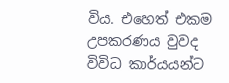විය. එහෙත් එකම උපකරණය වුවද විවිධ කාර්යයන්ට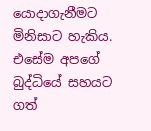යොදාගැනීමට මිනිසාට හැකිය. එසේම අපගේ බුද්ධියේ සහයට ගත්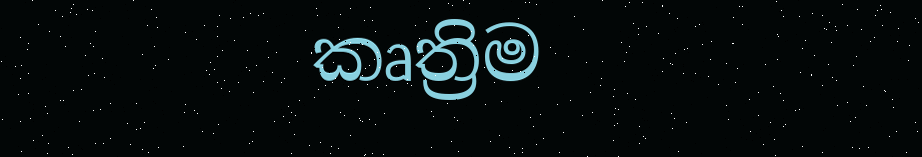කෘත්‍රිම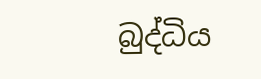බුද්ධිය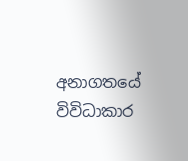අනාගතයේ විවිධාකාර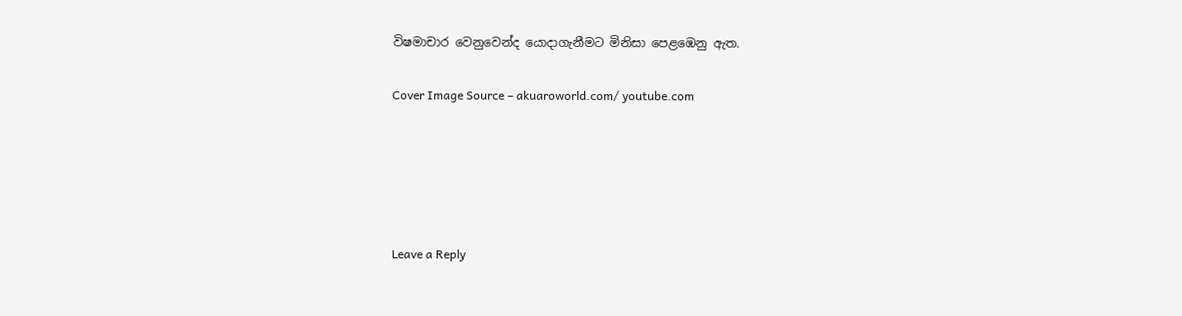විෂමාචාර වෙනුවෙන්ද යොදාගැනීමට මිනිසා පෙළඹෙනු ඇත.

Cover Image Source – akuaroworld.com/ youtube.com





Leave a Reply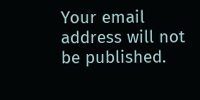Your email address will not be published.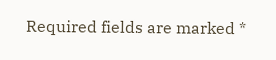Required fields are marked *